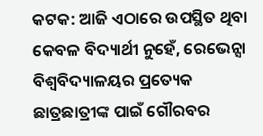କଟକ: ଆଜି ଏଠାରେ ଉପସ୍ଥିତ ଥିବା କେବଳ ବିଦ୍ୟାର୍ଥୀ ନୁହେଁ, ରେଭେନ୍ସା ବିଶ୍ୱବିଦ୍ୟାଳୟର ପ୍ରତ୍ୟେକ ଛାତ୍ରଛାତ୍ରୀଙ୍କ ପାଇଁ ଗୌରବର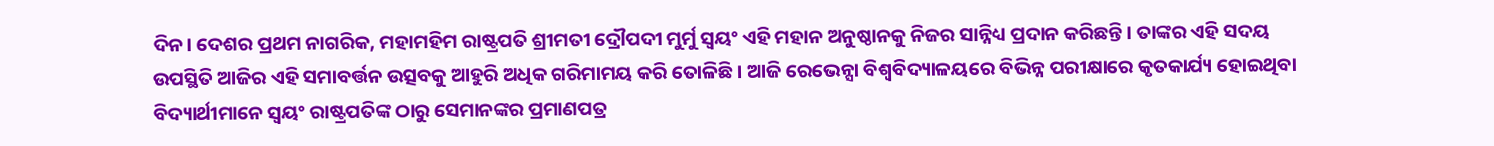ଦିନ। ଦେଶର ପ୍ରଥମ ନାଗରିକ, ମହାମହିମ ରାଷ୍ଟ୍ରପତି ଶ୍ରୀମତୀ ଦ୍ରୌପଦୀ ମୁର୍ମୁ ସ୍ଵୟଂ ଏହି ମହାନ ଅନୁଷ୍ଠାନକୁ ନିଜର ସାନ୍ନିଧ୍ୟ ପ୍ରଦାନ କରିଛନ୍ତି। ତାଙ୍କର ଏହି ସଦୟ ଉପସ୍ଥିତି ଆଜିର ଏହି ସମାବର୍ତ୍ତନ ଉତ୍ସବକୁ ଆହୁରି ଅଧିକ ଗରିମାମୟ କରି ତୋଳିଛି । ଆଜି ରେଭେନ୍ସା ବିଶ୍ୱବିଦ୍ୟାଳୟରେ ବିଭିନ୍ନ ପରୀକ୍ଷାରେ କୃତକାର୍ଯ୍ୟ ହୋଇଥିବା ବିଦ୍ୟାର୍ଥୀମାନେ ସ୍ୱୟଂ ରାଷ୍ଟ୍ରପତିଙ୍କ ଠାରୁ ସେମାନଙ୍କର ପ୍ରମାଣପତ୍ର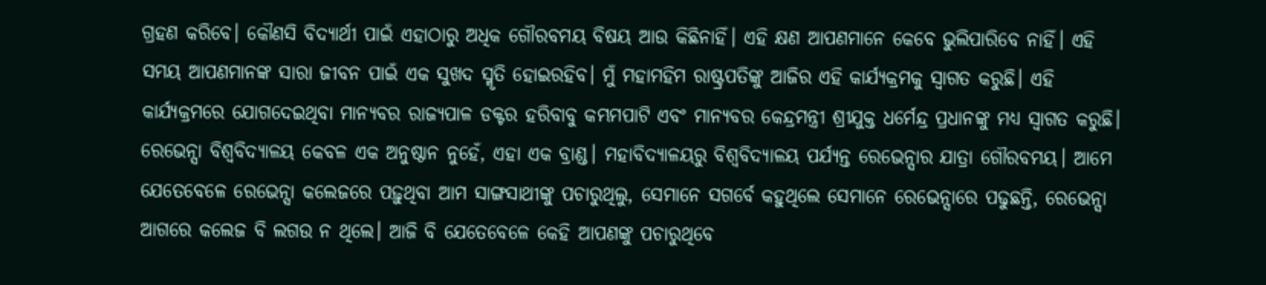ଗ୍ରହଣ କରିବେ। କୌଣସି ବିଦ୍ୟାର୍ଥୀ ପାଇଁ ଏହାଠାରୁ ଅଧିକ ଗୌରବମୟ ବିଷୟ ଆଉ କିଛିନାହିଁ। ଏହି କ୍ଷଣ ଆପଣମାନେ କେବେ ଭୁଲିପାରିବେ ନାହିଁ। ଏହି ସମୟ ଆପଣମାନଙ୍କ ସାରା ଜୀବନ ପାଇଁ ଏକ ସୁଖଦ ସ୍ମୃତି ହୋଇରହିବ। ମୁଁ ମହାମହିମ ରାଷ୍ଟ୍ରପତିଙ୍କୁ ଆଜିର ଏହି କାର୍ଯ୍ୟକ୍ରମକୁ ସ୍ୱାଗତ କରୁଛି। ଏହି କାର୍ଯ୍ୟକ୍ରମରେ ଯୋଗଦେଇଥିବା ମାନ୍ୟବର ରାଜ୍ୟପାଳ ଡକ୍ଟର ହରିବାବୁ କମ୍ଭମପାଟି ଏବଂ ମାନ୍ୟବର କେନ୍ଦ୍ରମନ୍ତ୍ରୀ ଶ୍ରୀଯୁକ୍ତ ଧର୍ମେନ୍ଦ୍ର ପ୍ରଧାନଙ୍କୁ ମଧ୍ୟ ସ୍ୱାଗତ କରୁଛି।
ରେଭେନ୍ସା ବିଶ୍ୱବିଦ୍ୟାଳୟ କେବଳ ଏକ ଅନୁଷ୍ଠାନ ନୁହେଁ, ଏହା ଏକ ବ୍ରାଣ୍ଡ। ମହାବିଦ୍ୟାଳୟରୁ ବିଶ୍ୱବିଦ୍ୟାଳୟ ପର୍ଯ୍ୟନ୍ତ ରେଭେନ୍ସାର ଯାତ୍ରା ଗୌରବମୟ। ଆମେ ଯେତେବେଳେ ରେଭେନ୍ସା କଲେଜରେ ପଢ଼ୁଥିବା ଆମ ସାଙ୍ଗସାଥୀଙ୍କୁ ପଚାରୁଥିଲୁ, ସେମାନେ ସଗର୍ବେ କହୁଥିଲେ ସେମାନେ ରେଭେନ୍ସାରେ ପଢୁଛନ୍ତି, ରେଭେନ୍ସା ଆଗରେ କଲେଜ ବି ଲଗଉ ନ ଥିଲେ। ଆଜି ବି ଯେତେବେଳେ କେହି ଆପଣଙ୍କୁ ପଚାରୁଥିବେ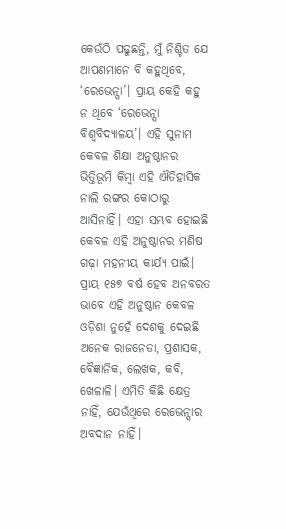କେଉଁଠି ପଢୁଛନ୍ତି, ମୁଁ ନିଶ୍ଚିତ ଯେ ଆପଣମାନେ ବି କହୁଥିବେ, ‘ରେଭେନ୍ସା’। ପ୍ରାୟ କେହି କହୁ ନ ଥିବେ ‘ରେଭେନ୍ସା ବିଶ୍ୱବିଦ୍ୟାଳୟ’। ଏହି ସୁନାମ କେବଳ ଶିକ୍ଷା ଅନୁଷ୍ଠାନର ଭିତ୍ତିଭୂମି କିମ୍ବା ଏହି ଐତିହାସିକ ନାଲି ରଙ୍ଗର କୋଠାରୁ ଆସିନାହିଁ। ଏହା ସମ୍ଭବ ହୋଇଛି କେବଳ ଏହି ଅନୁଷ୍ଠାନର ମଣିଷ ଗଢ଼ା ମହନୀୟ କାର୍ଯ୍ୟ ପାଇଁ। ପ୍ରାୟ ୧୫୭ ବର୍ଷ ହେବ ଅନବରତ ଭାବେ ଏହି ଅନୁଷ୍ଠାନ କେବଳ ଓଡ଼ିଶା ନୁହେଁ ଦେଶକୁ ଦେଇଛି ଅନେକ ରାଜନେତା, ପ୍ରଶାସକ, ବୈଜ୍ଞାନିକ, ଲେଖକ, କବି, ଖେଳାଳି। ଏମିତି କିଛି କ୍ଷେତ୍ର ନାହିଁ, ଯେଉଁଥିରେ ରେଭେନ୍ସାର ଅବଦାନ ନାହିଁ।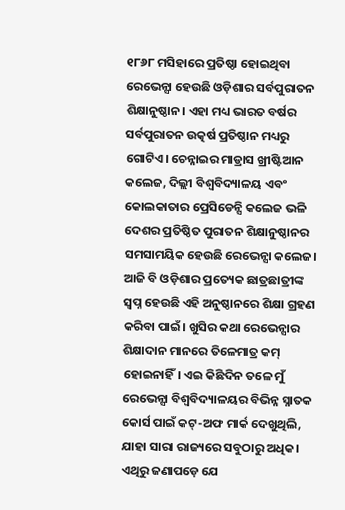୧୮୬୮ ମସିହାରେ ପ୍ରତିଷ୍ଠା ହୋଇଥିବା ରେଭେନ୍ସା ହେଉଛି ଓଡ଼ିଶାର ସର୍ବପୁରାତନ ଶିକ୍ଷାନୁଷ୍ଠାନ। ଏହା ମଧ୍ୟ ଭାରତ ବର୍ଷର ସର୍ବପୁରାତନ ଉତ୍କର୍ଷ ପ୍ରତିଷ୍ଠାନ ମଧ୍ୟରୁ ଗୋଟିଏ। ଚେନ୍ନାଇର ମାଡ୍ରାସ ଖ୍ରୀଷ୍ଟିଆନ କଲେଜ, ଦିଲ୍ଲୀ ବିଶ୍ୱବିଦ୍ୟାଳୟ ଏବଂ କୋଲକାତାର ପ୍ରେସିଡେନ୍ସି କଲେଜ ଭଳି ଦେଶର ପ୍ରତିଷ୍ଠିତ ପୁରାତନ ଶିକ୍ଷାନୁଷ୍ଠାନର ସମସାମୟିକ ହେଉଛି ରେଭେନ୍ସା କଲେଜ। ଆଜି ବି ଓଡ଼ିଶାର ପ୍ରତ୍ୟେକ ଛାତ୍ରଛାତ୍ରୀଙ୍କ ସ୍ଵପ୍ନ ହେଉଛି ଏହି ଅନୁଷ୍ଠାନରେ ଶିକ୍ଷା ଗ୍ରହଣ କରିବା ପାଇଁ। ଖୁସିର କଥା ରେଭେନ୍ସାର ଶିକ୍ଷାଦାନ ମାନରେ ତିଳେମାତ୍ର କମ୍ ହୋଇନାହିଁ। ଏଇ କିଛିଦିନ ତଳେ ମୁଁ ରେଭେନ୍ସା ବିଶ୍ୱବିଦ୍ୟାଳୟର ବିଭିନ୍ନ ସ୍ନାତକ କୋର୍ସ ପାଇଁ କଟ୍-ଅଫ ମାର୍କ ଦେଖୁଥିଲି, ଯାହା ସାରା ରାଜ୍ୟରେ ସବୁଠାରୁ ଅଧିକ। ଏଥିରୁ ଜଣାପଡ଼େ ଯେ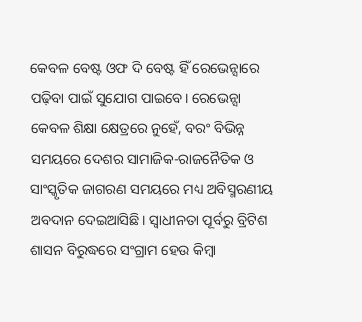କେବଳ ବେଷ୍ଟ ଓଫ ଦି ବେଷ୍ଟ ହିଁ ରେଭେନ୍ସାରେ ପଢ଼ିବା ପାଇଁ ସୁଯୋଗ ପାଇବେ। ରେଭେନ୍ସା କେବଳ ଶିକ୍ଷା କ୍ଷେତ୍ରରେ ନୁହେଁ, ବରଂ ବିଭିନ୍ନ ସମୟରେ ଦେଶର ସାମାଜିକ-ରାଜନୈତିକ ଓ ସାଂସ୍କୃତିକ ଜାଗରଣ ସମୟରେ ମଧ୍ୟ ଅବିସ୍ମରଣୀୟ ଅବଦାନ ଦେଇଆସିଛି। ସ୍ୱାଧୀନତା ପୂର୍ବରୁ ବ୍ରିଟିଶ ଶାସନ ବିରୁଦ୍ଧରେ ସଂଗ୍ରାମ ହେଉ କିମ୍ବା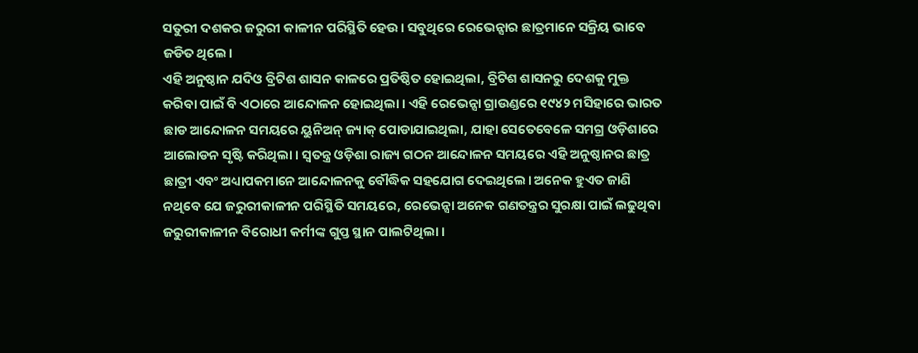ସତୁରୀ ଦଶକର ଜରୁରୀ କାଳୀନ ପରିସ୍ଥିତି ହେଉ। ସବୁଥିରେ ରେଭେନ୍ସାର ଛାତ୍ରମାନେ ସକ୍ରିୟ ଭାବେ ଜଡିତ ଥିଲେ।
ଏହି ଅନୁଷ୍ଠାନ ଯଦିଓ ବ୍ରିଟିଶ ଶାସନ କାଳରେ ପ୍ରତିଷ୍ଠିତ ହୋଇଥିଲା, ବ୍ରିଟିଶ ଶାସନରୁ ଦେଶକୁ ମୁକ୍ତ କରିବା ପାଇଁ ବି ଏଠାରେ ଆନ୍ଦୋଳନ ହୋଇଥିଲା। ଏହି ରେଭେନ୍ସା ଗ୍ରାଉଣ୍ଡରେ ୧୯୪୨ ମସିହାରେ ଭାରତ ଛାଡ ଆନ୍ଦୋଳନ ସମୟରେ ୟୁନିଅନ୍ ଜ୍ୟାକ୍ ପୋଡାଯାଇଥିଲା, ଯାହା ସେତେବେଳେ ସମଗ୍ର ଓଡ଼ିଶାରେ ଆଲୋଡନ ସୃଷ୍ଟି କରିଥିଲା। ସ୍ଵତନ୍ତ୍ର ଓଡ଼ିଶା ରାଜ୍ୟ ଗଠନ ଆନ୍ଦୋଳନ ସମୟରେ ଏହି ଅନୁଷ୍ଠାନର ଛାତ୍ର ଛାତ୍ରୀ ଏବଂ ଅଧ୍ୟାପକମାନେ ଆନ୍ଦୋଳନକୁ ବୌଦ୍ଧିକ ସହଯୋଗ ଦେଇଥିଲେ। ଅନେକ ହୁଏତ ଜାଣି ନଥିବେ ଯେ ଜରୁରୀକାଳୀନ ପରିସ୍ଥିତି ସମୟରେ, ରେଭେନ୍ସା ଅନେକ ଗଣତନ୍ତ୍ରର ସୁରକ୍ଷା ପାଇଁ ଲଢୁଥିବା ଜରୁରୀକାଳୀନ ବିରୋଧୀ କର୍ମୀଙ୍କ ଗୁପ୍ତ ସ୍ଥାନ ପାଲଟିଥିଲା ।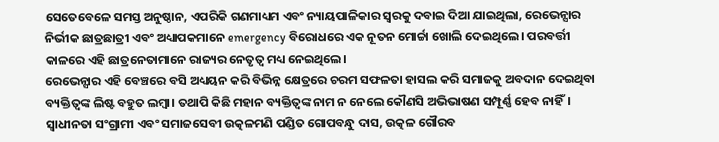ସେତେବେଳେ ସମସ୍ତ ଅନୁଷ୍ଠାନ, ଏପରିକି ଗଣମାଧ୍ୟମ ଏବଂ ନ୍ୟାୟପାଳିକାର ସ୍ଵରକୁ ଦବାଇ ଦିଆ ଯାଇଥିଲା, ରେଭେନ୍ସାର ନିର୍ଭୀକ ଛାତ୍ରଛାତ୍ରୀ ଏବଂ ଅଧ୍ୟାପକମାନେ emergency ବିରୋଧରେ ଏକ ନୂତନ ମୋର୍ଚ୍ଚା ଖୋଲି ଦେଇଥିଲେ। ପରବର୍ତ୍ତୀ କାଳରେ ଏହି ଛାତ୍ରନେତାମାନେ ରାଜ୍ୟର ନେତୃତ୍ଵ ମଧ୍ୟ ନେଇଥିଲେ।
ରେଭେନ୍ସାର ଏହି ବେଞ୍ଚରେ ବସି ଅଧ୍ୟୟନ କରି ବିଭିନ୍ନ କ୍ଷେତ୍ରରେ ଚରମ ସଫଳତା ହାସଲ କରି ସମାଜକୁ ଅବଦାନ ଦେଇଥିବା ବ୍ୟକ୍ତିତ୍ବଙ୍କ ଲିଷ୍ଟ ବହୁତ ଲମ୍ବା। ତଥାପି କିଛି ମହାନ ବ୍ୟକ୍ତିତ୍ବଙ୍କ ନାମ ନ ନେଲେ କୌଣସି ଅଭିଭାଷଣ ସମ୍ପୂର୍ଣ୍ଣ ହେବ ନାହିଁ। ସ୍ୱାଧୀନତା ସଂଗ୍ରାମୀ ଏବଂ ସମାଜସେବୀ ଉତ୍କଳମଣି ପଣ୍ଡିତ ଗୋପବନ୍ଧୁ ଦାସ, ଉତ୍କଳ ଗୌରବ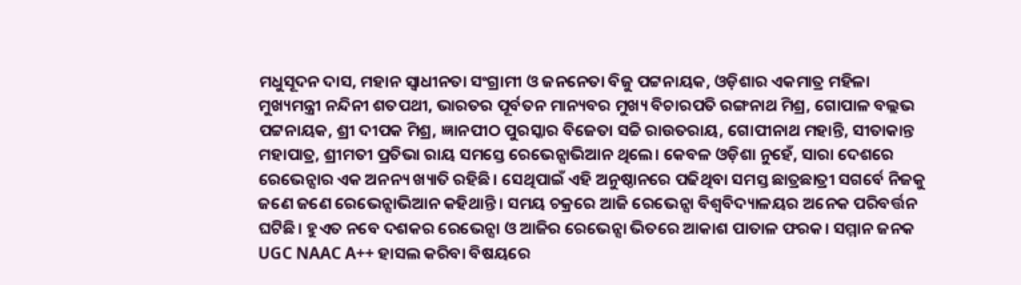ମଧୁସୂଦନ ଦାସ, ମହାନ ସ୍ୱାଧୀନତା ସଂଗ୍ରାମୀ ଓ ଜନନେତା ବିଜୁ ପଟ୍ଟନାୟକ, ଓଡ଼ିଶାର ଏକମାତ୍ର ମହିଳା ମୁଖ୍ୟମନ୍ତ୍ରୀ ନନ୍ଦିନୀ ଶତପଥୀ, ଭାରତର ପୂର୍ବତନ ମାନ୍ୟବର ମୁଖ୍ୟ ବିଚାରପତି ରଙ୍ଗନାଥ ମିଶ୍ର, ଗୋପାଳ ବଲ୍ଲଭ ପଟ୍ଟନାୟକ, ଶ୍ରୀ ଦୀପକ ମିଶ୍ର, ଜ୍ଞାନପୀଠ ପୁରସ୍କାର ବିଜେତା ସଚ୍ଚି ରାଉତରାୟ, ଗୋପୀନାଥ ମହାନ୍ତି, ସୀତାକାନ୍ତ ମହାପାତ୍ର, ଶ୍ରୀମତୀ ପ୍ରତିଭା ରାୟ ସମସ୍ତେ ରେଭେନ୍ସାଭିଆନ ଥିଲେ। କେବଳ ଓଡ଼ିଶା ନୁହେଁ, ସାରା ଦେଶରେ ରେଭେନ୍ସାର ଏକ ଅନନ୍ୟ ଖ୍ୟାତି ରହିଛି। ସେଥିପାଇଁ ଏହି ଅନୁଷ୍ଠାନରେ ପଢିଥିବା ସମସ୍ତ ଛାତ୍ରଛାତ୍ରୀ ସଗର୍ବେ ନିଜକୁ ଜଣେ ଜଣେ ରେଭେନ୍ସାଭିଆନ କହିଥାନ୍ତି। ସମୟ ଚକ୍ରରେ ଆଜି ରେଭେନ୍ସା ବିଶ୍ୱବିଦ୍ୟାଳୟର ଅନେକ ପରିବର୍ତ୍ତନ ଘଟିଛି। ହୁଏତ ନବେ ଦଶକର ରେଭେନ୍ସା ଓ ଆଜିର ରେଭେନ୍ସା ଭିତରେ ଆକାଶ ପାତାଳ ଫରକ। ସମ୍ମାନ ଜନକ UGC NAAC A++ ହାସଲ କରିବା ବିଷୟରେ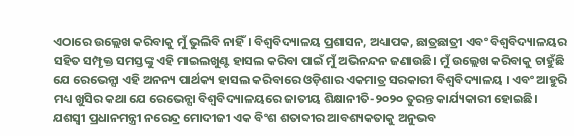ଏଠାରେ ଉଲ୍ଲେଖ କରିବାକୁ ମୁଁ ଭୁଲିବି ନାହିଁ। ବିଶ୍ୱବିଦ୍ୟାଳୟ ପ୍ରଶାସନ, ଅଧ୍ୟାପକ, ଛାତ୍ରଛାତ୍ରୀ ଏବଂ ବିଶ୍ୱବିଦ୍ୟାଳୟର ସହିତ ସମ୍ପୃକ୍ତ ସମସ୍ତଙ୍କୁ ଏହି ମାଇଲଖୁଣ୍ଟ ହାସଲ କରିବା ପାଇଁ ମୁଁ ଅଭିନନ୍ଦନ ଜଣାଉଛି। ମୁଁ ଉଲ୍ଲେଖ କରିବାକୁ ଚାହୁଁଛି ଯେ ରେଭେନ୍ସା ଏହି ଅନନ୍ୟ ପାର୍ଥକ୍ୟ ହାସଲ କରିବାରେ ଓଡ଼ିଶାର ଏକମାତ୍ର ସରକାରୀ ବିଶ୍ୱବିଦ୍ୟାଳୟ । ଏବଂ ଆହୁରି ମଧ୍ୟ ଖୁସିର କଥା ଯେ ରେଭେନ୍ସା ବିଶ୍ୱବିଦ୍ୟାଳୟରେ ଜାତୀୟ ଶିକ୍ଷାନୀତି-୨୦୨୦ ତୁରନ୍ତ କାର୍ଯ୍ୟକାରୀ ହୋଇଛି।
ଯଶସ୍ୱୀ ପ୍ରଧାନମନ୍ତ୍ରୀ ନରେନ୍ଦ୍ର ମୋଦୀଜୀ ଏକ ବିଂଶ ଶତାବ୍ଦୀର ଆବଶ୍ୟକତାକୁ ଅନୁଭବ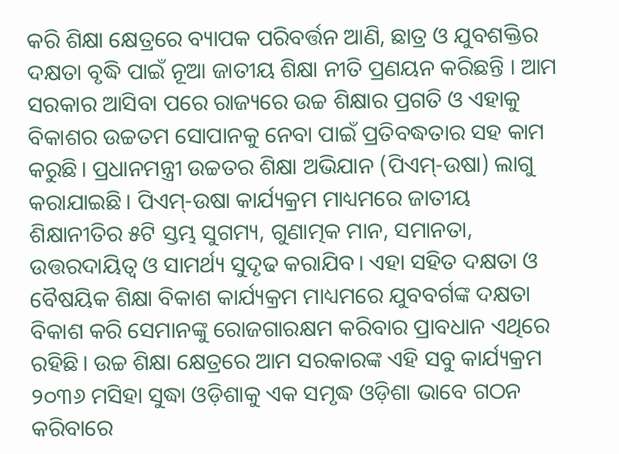କରି ଶିକ୍ଷା କ୍ଷେତ୍ରରେ ବ୍ୟାପକ ପରିବର୍ତ୍ତନ ଆଣି, ଛାତ୍ର ଓ ଯୁବଶକ୍ତିର ଦକ୍ଷତା ବୃଦ୍ଧି ପାଇଁ ନୂଆ ଜାତୀୟ ଶିକ୍ଷା ନୀତି ପ୍ରଣୟନ କରିଛନ୍ତି । ଆମ ସରକାର ଆସିବା ପରେ ରାଜ୍ୟରେ ଉଚ୍ଚ ଶିକ୍ଷାର ପ୍ରଗତି ଓ ଏହାକୁ ବିକାଶର ଉଚ୍ଚତମ ସୋପାନକୁ ନେବା ପାଇଁ ପ୍ରତିବଦ୍ଧତାର ସହ କାମ କରୁଛି। ପ୍ରଧାନମନ୍ତ୍ରୀ ଉଚ୍ଚତର ଶିକ୍ଷା ଅଭିଯାନ (ପିଏମ୍-ଉଷା) ଲାଗୁ କରାଯାଇଛି। ପିଏମ୍-ଉଷା କାର୍ଯ୍ୟକ୍ରମ ମାଧ୍ୟମରେ ଜାତୀୟ ଶିକ୍ଷାନୀତିର ୫ଟି ସ୍ତମ୍ଭ ସୁଗମ୍ୟ, ଗୁଣାତ୍ମକ ମାନ, ସମାନତା, ଉତ୍ତରଦାୟିତ୍ୱ ଓ ସାମର୍ଥ୍ୟ ସୁଦୃଢ କରାଯିବ। ଏହା ସହିତ ଦକ୍ଷତା ଓ ବୈଷୟିକ ଶିକ୍ଷା ବିକାଶ କାର୍ଯ୍ୟକ୍ରମ ମାଧ୍ୟମରେ ଯୁବବର୍ଗଙ୍କ ଦକ୍ଷତା ବିକାଶ କରି ସେମାନଙ୍କୁ ରୋଜଗାରକ୍ଷମ କରିବାର ପ୍ରାବଧାନ ଏଥିରେ ରହିଛି। ଉଚ୍ଚ ଶିକ୍ଷା କ୍ଷେତ୍ରରେ ଆମ ସରକାରଙ୍କ ଏହି ସବୁ କାର୍ଯ୍ୟକ୍ରମ ୨୦୩୬ ମସିହା ସୁଦ୍ଧା ଓଡ଼ିଶାକୁ ଏକ ସମୃଦ୍ଧ ଓଡ଼ିଶା ଭାବେ ଗଠନ କରିବାରେ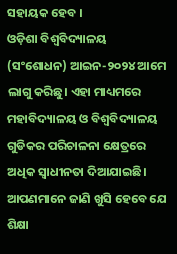ସହାୟକ ହେବ ।
ଓଡ଼ିଶା ବିଶ୍ୱବିଦ୍ୟାଳୟ (ସଂଶୋଧନ) ଆଇନ-୨୦୨୪ ଆମେ ଲାଗୁ କରିଛୁ। ଏହା ମାଧ୍ୟମରେ ମହାବିଦ୍ୟାଳୟ ଓ ବିଶ୍ୱବିଦ୍ୟାଳୟ ଗୁଡିକର ପରିଚାଳନା କ୍ଷେତ୍ରରେ ଅଧିକ ସ୍ୱାଧୀନତା ଦିଆଯାଇଛି। ଆପଣମାନେ ଜାଣି ଖୁସି ହେବେ ଯେ ଶିକ୍ଷା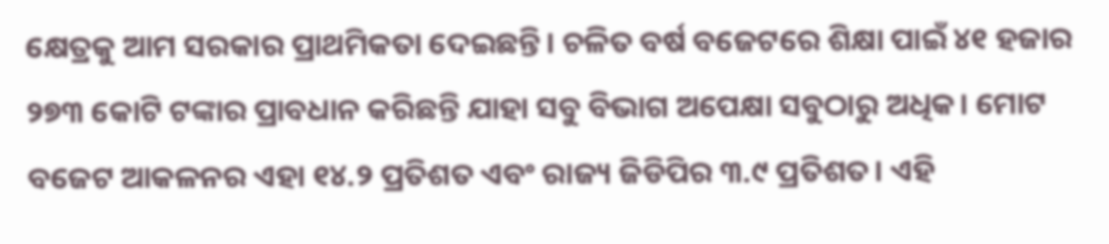କ୍ଷେତ୍ରକୁ ଆମ ସରକାର ପ୍ରାଥମିକତା ଦେଇଛନ୍ତି। ଚଳିତ ବର୍ଷ ବଜେଟରେ ଶିକ୍ଷା ପାଇଁ ୪୧ ହଜାର ୨୭୩ କୋଟି ଟଙ୍କାର ପ୍ରାବଧାନ କରିଛନ୍ତି ଯାହା ସବୁ ବିଭାଗ ଅପେକ୍ଷା ସବୁଠାରୁ ଅଧିକ। ମୋଟ ବଜେଟ ଆକଳନର ଏହା ୧୪.୨ ପ୍ରତିଶତ ଏବଂ ରାଜ୍ୟ ଜିଡିପିର ୩.୯ ପ୍ରତିଶତ। ଏହି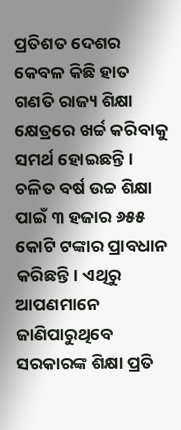ପ୍ରତିଶତ ଦେଶର କେବଳ କିଛି ହାତ ଗଣତି ରାଜ୍ୟ ଶିକ୍ଷା କ୍ଷେତ୍ରରେ ଖର୍ଚ୍ଚ କରିବାକୁ ସମର୍ଥ ହୋଇଛନ୍ତି। ଚଳିତ ବର୍ଷ ଉଚ୍ଚ ଶିକ୍ଷା ପାଇଁ ୩ ହଜାର ୬୫୫ କୋଟି ଟଙ୍କାର ପ୍ରାବଧାନ କରିଛନ୍ତି। ଏଥିରୁ ଆପଣମାନେ ଜାଣିପାରୁଥିବେ ସରକାରଙ୍କ ଶିକ୍ଷା ପ୍ରତି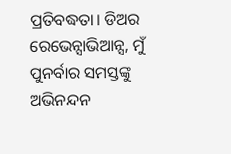ପ୍ରତିବଦ୍ଧତା। ଡିଅର ରେଭେନ୍ସାଭିଆନ୍ସ, ମୁଁ ପୁନର୍ବାର ସମସ୍ତଙ୍କୁ ଅଭିନନ୍ଦନ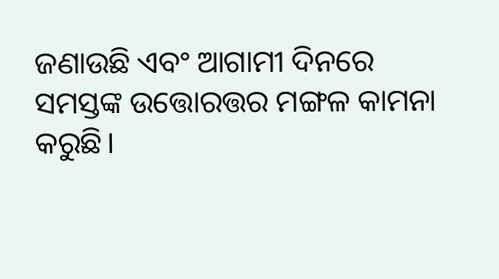ଜଣାଉଛି ଏବଂ ଆଗାମୀ ଦିନରେ ସମସ୍ତଙ୍କ ଉତ୍ତୋରତ୍ତର ମଙ୍ଗଳ କାମନା କରୁଛି।